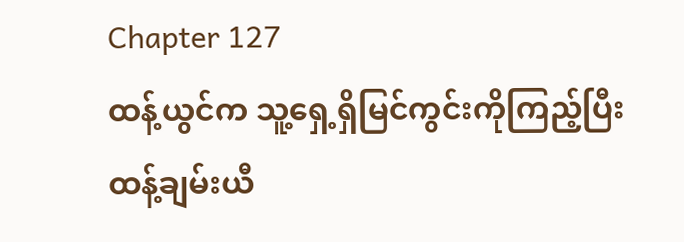Chapter 127
ထန့်ယွင်က သူ့ရှေ့ရှိမြင်ကွင်းကိုကြည့်ပြီး ထန့်ချမ်းယီ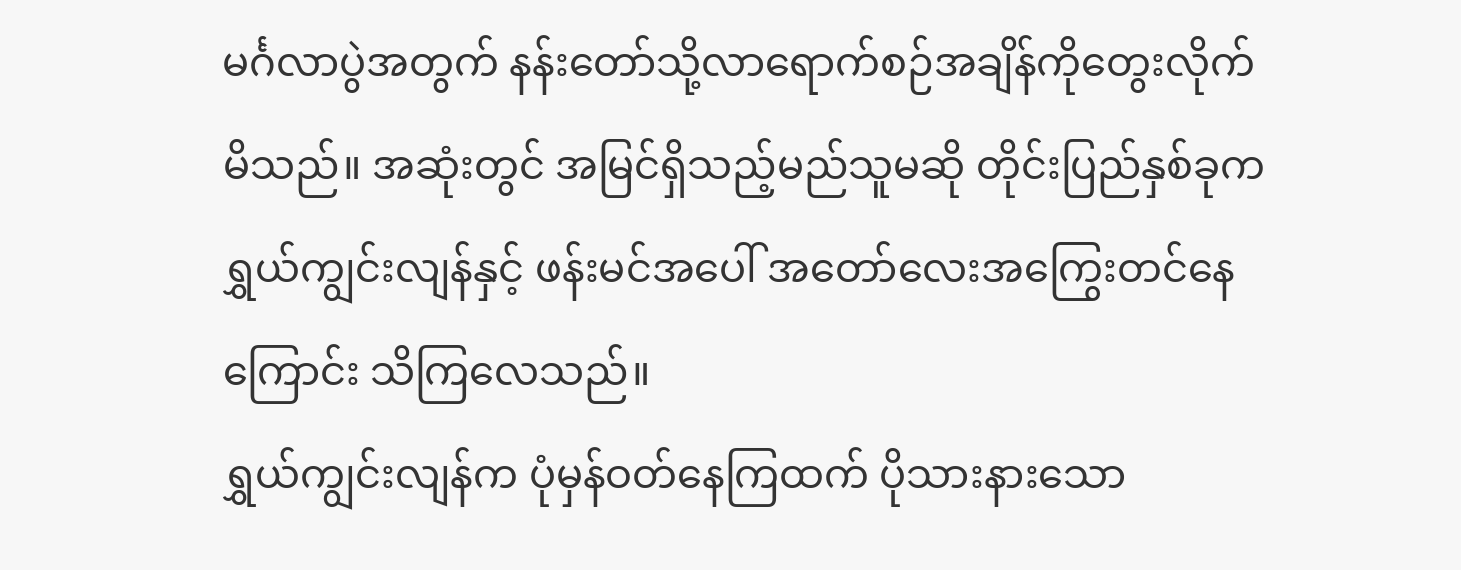မင်္ဂလာပွဲအတွက် နန်းတော်သို့လာရောက်စဉ်အချိန်ကိုတွေးလိုက်မိသည်။ အဆုံးတွင် အမြင်ရှိသည့်မည်သူမဆို တိုင်းပြည်နှစ်ခုက ရွှယ်ကျွင်းလျန်နှင့် ဖန်းမင်အပေါ် အတော်လေးအကြွေးတင်နေကြောင်း သိကြလေသည်။
ရွှယ်ကျွင်းလျန်က ပုံမှန်ဝတ်နေကြထက် ပိုသားနားသော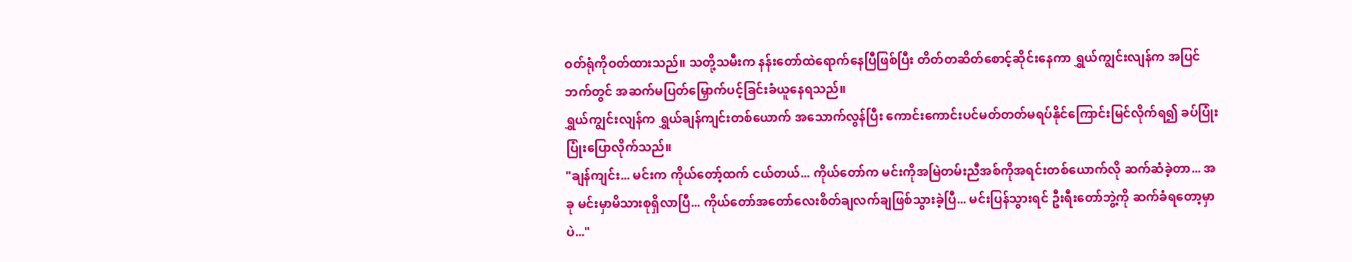ဝတ်ရုံကိုဝတ်ထားသည်။ သတို့သမီးက နန်းတော်ထဲရောက်နေပြီဖြစ်ပြီး တိတ်တဆိတ်စောင့်ဆိုင်းနေကာ ရွှယ်ကျွင်းလျန်က အပြင်ဘက်တွင် အဆက်မပြတ်မြှောက်ပင့်ခြင်းခံယူနေရသည်။
ရွှယ်ကျွင်းလျန်က ရွှယ်ချန်ကျင်းတစ်ယောက် အသောက်လွန်ပြီး ကောင်းကောင်းပင်မတ်တတ်မရပ်နိုင်ကြောင်းမြင်လိုက်ရ၍ ခပ်ပြုံးပြုံးပြောလိုက်သည်။
"ချန်ကျင်း... မင်းက ကိုယ်တော့်ထက် ငယ်တယ်... ကိုယ်တော်က မင်းကိုအမြဲတမ်းညီအစ်ကိုအရင်းတစ်ယောက်လို ဆက်ဆံခဲ့တာ... အခု မင်းမှာမိသားစုရှိလာပြီ... ကိုယ်တော်အတော်လေးစိတ်ချလက်ချဖြစ်သွားခဲ့ပြီ... မင်းပြန်သွားရင် ဦးရီးတော်ဘွဲ့ကို ဆက်ခံရတော့မှာပဲ..."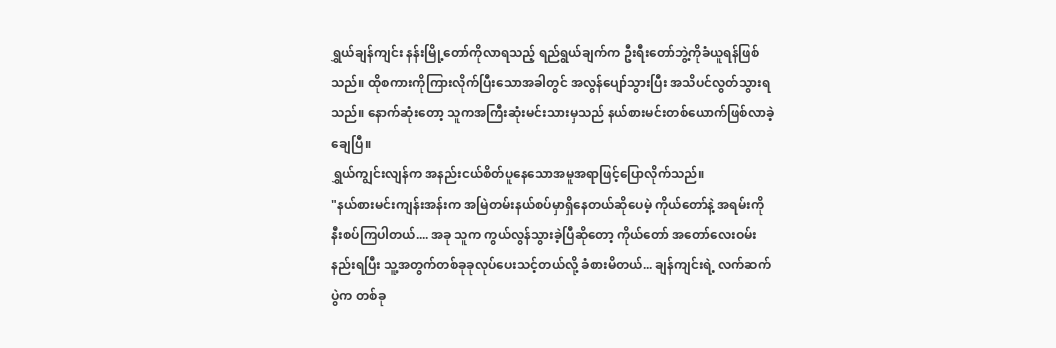ရွှယ်ချန်ကျင်း နန်းမြို့တော်ကိုလာရသည့် ရည်ရွယ်ချက်က ဦးရီးတော်ဘွဲ့ကိုခံယူရန်ဖြစ်သည်။ ထိုစကားကိုကြားလိုက်ပြီးသောအခါတွင် အလွန်ပျော်သွားပြီး အသိပင်လွတ်သွားရသည်။ နောက်ဆုံးတော့ သူကအကြီးဆုံးမင်းသားမှသည် နယ်စားမင်းတစ်ယောက်ဖြစ်လာခဲ့ချေပြီ။
ရွှယ်ကျွင်းလျန်က အနည်းငယ်စိတ်ပူနေသောအမူအရာဖြင့်ပြောလိုက်သည်။
"နယ်စားမင်းကျန်းအန်းက အမြဲတမ်းနယ်စပ်မှာရှိနေတယ်ဆိုပေမဲ့ ကိုယ်တော်နဲ့ အရမ်းကိုနီးစပ်ကြပါတယ်.... အခု သူက ကွယ်လွန်သွားခဲ့ပြီဆိုတော့ ကိုယ်တော် အတော်လေးဝမ်းနည်းရပြီး သူ့အတွက်တစ်ခုခုလုပ်ပေးသင့်တယ်လို့ ခံစားမိတယ်... ချန်ကျင်းရဲ့ လက်ဆက်ပွဲက တစ်ခု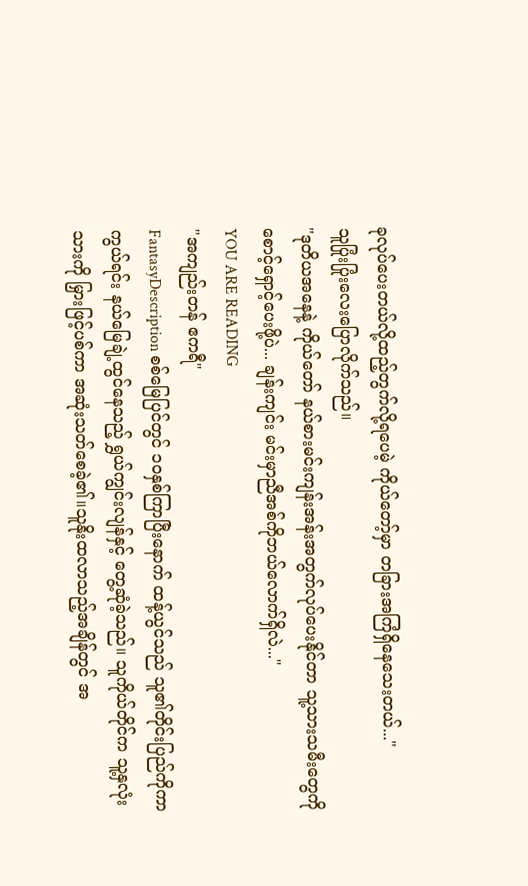ခုလုပ်ပေးတယ်လို့ထည့်တွက်လို့ရပေမဲ့ ကိုယ်တော့်မှာ တခြားအကြံရှိနေသေးတယ်..."
သူပြုံးပြုံးလေးပြောလိုက်သည်။
"ဒုတိယအနေနဲ့ ကိုယ်တော် နယ်စားမင်းကျန်းအန်းအတွက်လုပ်ပေးနိုင်တာ သူ့သားသမီးတွေကို စောင့်ရှောင့်ပေးဖို့ပဲ... ချန်းကျင်း မင်းမှာညီအစ်ကိုဘယ်လောက်ရှိလဲ..."
YOU ARE READING
"အကျည်းတန် ဧကရီ"
FantasyDescription စစ်မြေပြင်တွင် ၁၀နှစ်ကြာပြီးနောက် ထန့်ယွင်သည် သူ၏တိုင်းပြည်ကိုကာကွယ်ရင်း နယ်မြေချဲ့ထွင်နေသည့် ရွှယ်ကျွင်းလျန်နှင့် တွေ့ဆုံခဲ့သည်။ သူကိုယ်တိုင်က သူ့နှလုံးသားကို မြှားဖြင့်ပစ်ကာ အဆုံးသတ်စေခဲ့၏။သူနိုးထလာသည့်အချိန်တွင် အ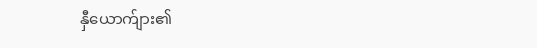နှီယောက်ျား၏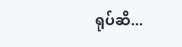ရုပ်ဆိ...